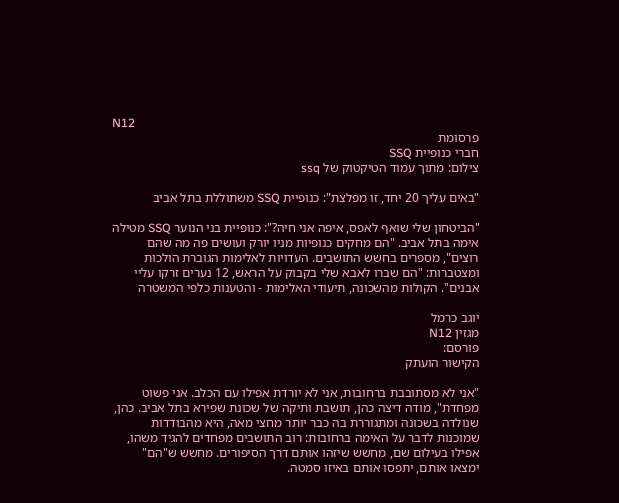N12
פרסומת
חברי כנופיית SSQ
צילום: מתוך עמוד הטיקטוק של ssq

"באים עליך 20 יחד, זו מפלצת": כנופיית SSQ משתוללת בתל אביב

"הביטחון שלי שואף לאפס, איפה אני חיה?": כנופיית בני הנוער SSQ מטילה אימה בתל אביב. "הם מחקים כנופיות מניו יורק ועושים פה מה שהם רוצים", מספרים בחשש התושבים. העדויות לאלימות הגוברת הולכות ומצטברות: "הם שברו לאבא שלי בקבוק על הראש, 12 נערים זרקו עליי אבנים". הקולות מהשכונה, תיעודי האלימות - והטענות כלפי המשטרה

יוגב כרמל
מגזין N12
פורסם:
הקישור הועתק

"אני לא מסתובבת ברחובות, אני לא יורדת אפילו עם הכלב. אני פשוט מפחדת", מודה דיצה כהן, תושבת ותיקה של שכונת שפירא בתל אביב. כהן, שנולדה בשכונה ומתגוררת בה כבר יותר מחצי מאה, היא מהבודדות שמוכנות לדבר על האימה ברחובות: רוב התושבים מפחדים להגיד משהו, אפילו בעילום שם, מחשש שיזהו אותם דרך הסיפורים. מחשש ש"הם" ימצאו אותם, יתפסו אותם באיזו סמטה.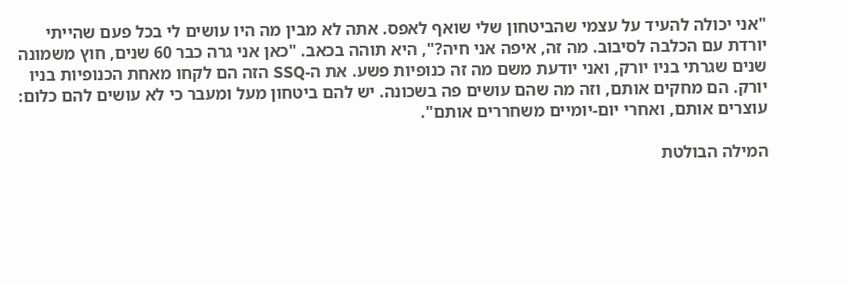"אני יכולה להעיד על עצמי שהביטחון שלי שואף לאפס. אתה לא מבין מה היו עושים לי בכל פעם שהייתי יורדת עם הכלבה לסיבוב. מה זה, איפה אני חיה?", היא תוהה בכאב. "כאן אני גרה כבר 60 שנים, חוץ משמונה שנים שגרתי בניו יורק, ואני יודעת משם מה זה כנופיות פשע. את ה-SSQ הזה הם לקחו מאחת הכנופיות בניו יורק. הם מחקים אותם, וזה מה שהם עושים פה בשכונה. יש להם ביטחון מעל ומעבר כי לא עושים להם כלום: עוצרים אותם, ואחרי יום-יומיים משחררים אותם".

המילה הבולטת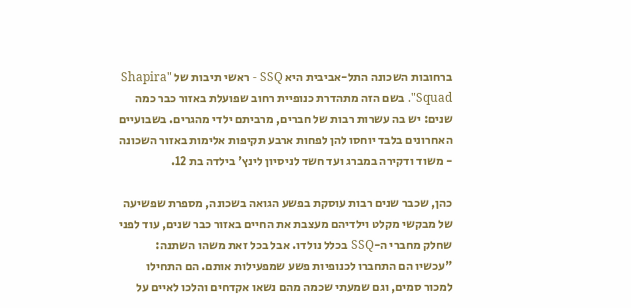ברחובות השכונה התל-אביבית היא SSQ - ראשי תיבות של "Shapira Squad". בשם הזה מתהדרת כנופיית רחוב שפועלת באזור כבר כמה שנים: יש בה עשרות רבות של חברים, מרביתם ילדי מהגרים. בשבועיים האחרונים בלבד יוחסו להן לפחות ארבע תקיפות אלימות באזור השכונה - משוד ודקירה במברג ועד חשד לניסיון לינץ' בילדה בת 12.

כהן, שכבר שנים רבות עוסקת בפשע הגואה בשכונה, מספרת שפשיעה של מבקשי מקלט וילדיהם מעצבת את החיים באזור כבר שנים, עוד לפני שחלק מחברי ה-SSQ בכלל נולדו. אבל בכל זאת משהו השתנה: "עכשיו הם התחברו לכנופיות פשע שמפעילות אותם. הם התחילו למכור סמים, וגם שמעתי שכמה מהם נשאו אקדחים והלכו לאיים על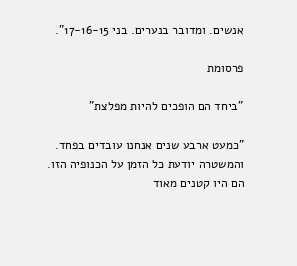אנשים. ומדובר בנערים. בני 17-16-15".

פרסומת

"ביחד הם הופכים להיות מפלצת"

"כמעט ארבע שנים אנחנו עובדים בפחד. והמשטרה יודעת כל הזמן על הכנופיה הזו. הם היו קטנים מאוד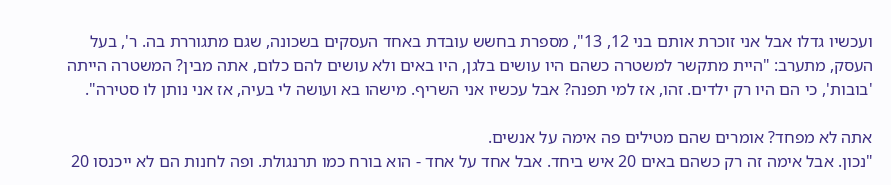ועכשיו גדלו אבל אני זוכרת אותם בני 12, 13", מספרת בחשש עובדת באחד העסקים בשכונה, שגם מתגוררת בה. ר', בעל העסק, מתערב: "היית מתקשר למשטרה כשהם היו עושים בלגן, היו באים ולא עושים להם כלום, אתה מבין? המשטרה הייתה 'בובות', כי הם היו רק ילדים. זהו, אז למי תפנה? אבל עכשיו אני השריף. מישהו בא ועושה לי בעיה, אז אני נותן לו סטירה".

אתה לא מפחד? אומרים שהם מטילים פה אימה על אנשים.
"נכון. אבל אימה זה רק כשהם באים 20 איש ביחד. אבל אחד על אחד - הוא בורח כמו תרנגולת. ופה לחנות הם לא ייכנסו 20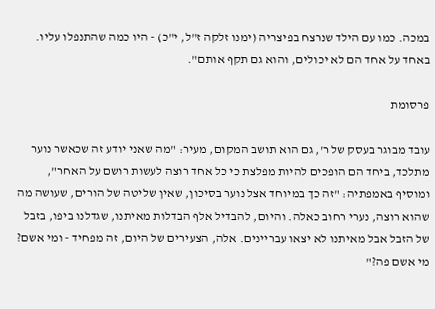במכה. כמו עם הילד שנרצח בפיצריה (ימנו זלקה ז"ל, י"כ) - היו כמה שהתנפלו עליו. באחד על אחד הם לא יכולים, והוא גם תקף אותם".

פרסומת

עובד מבוגר בעסק של ר', גם הוא תושב המקום, מעיר: "מה שאני יודע זה שכאשר נוער מתלכד, ביחד הם הופכים להיות מפלצת כי כל אחד רוצה לעשות רושם על האחר", ומוסיף באמפתיה: "זה כך במיוחד אצל נוער בסיכון, שאין שליטה של הורים, שעושה מה שהוא רוצה, נערי רחוב כאלה. והיום, להבדיל אלף הבדלות מאיתנו, שגדלנו ביפו, בזבל של הזבל אבל מאיתנו לא יצאו עבריינים. אלה, הצעירים של היום, זה מפחיד - ומי אשם? מי אשם פה?"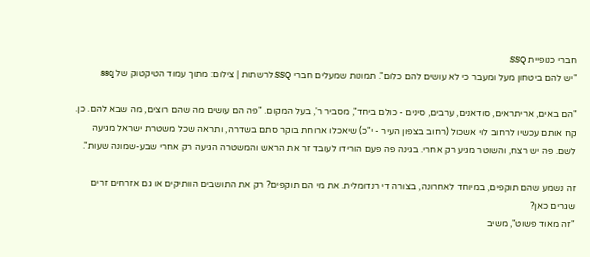חברי כנופיית SSQ
"יש להם ביטחון מעל ומעבר כי לא עושים להם כלום". תמונות שמעלים חברי SSQ לרשתות | צילום: מתוך עמוד הטיקטוק של ssq

"הם באים, אריתראים, סודאנים, ערבים, סינים - כולם ביחד", מסביר ר', בעל המקום. "פה הם עושים מה שהם רוצים, מה שבא להם. כן. קח אותם עכשיו לרחוב לוי אשכול (רחוב בצפון העיר - י"כ) שיאכלו ארוחת בוקר סתם בשדרה, ותראה שכל משטרת ישראל מגיעה לשם. פה יש רצח, והשוטר מגיע רק אחרי. בגינה פה פעם הורידו לעובד זר את הראש והמשטרה הגיעה רק אחרי שבע-שמונה שעות".

זה נשמע שהם תוקפים, במיוחד לאחרונה, בצורה די רנדומלית. את מי הם תוקפים? רק את התושבים הוותיקים או גם אזרחים זרים שגרים כאן?
"זה מאוד פשוט", משיב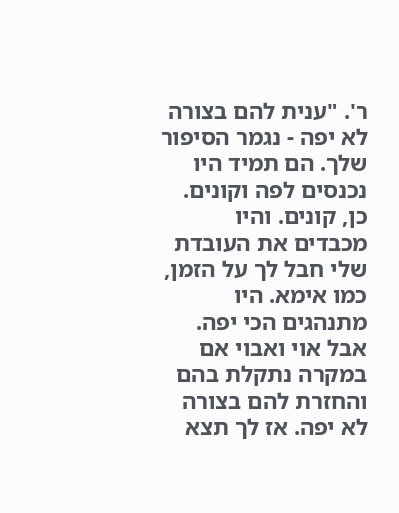ר'. "ענית להם בצורה לא יפה - נגמר הסיפור שלך. הם תמיד היו נכנסים לפה וקונים. כן, קונים. והיו מכבדים את העובדת שלי חבל לך על הזמן, כמו אימא. היו מתנהגים הכי יפה. אבל אוי ואבוי אם במקרה נתקלת בהם והחזרת להם בצורה לא יפה. אז לך תצא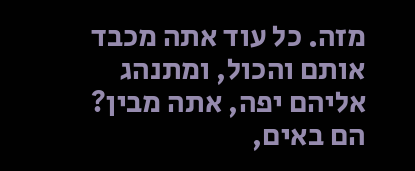מזה. כל עוד אתה מכבד אותם והכול, ומתנהג אליהם יפה, אתה מבין? הם באים,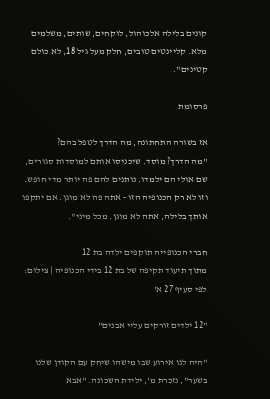קונים בלילה אלכוהול, לוקחים, שותים, משלמים מלא. קליינטים טובים, חלק מעל גיל 18, לא כולם קטינים".

פרסומת

אז בשורה התחתונה, מה הדרך לטפל בהם?
"מה הדרך? מוסד. שיכניסו אותם למוסדות סגורים, שם אולי הם ילמדו. נותנים להם פה יותר מדי חופש. וזו לא רק הכנופיה הזו - אתה פה לא מוגן. אם יתקפו אותך בלילה, אתה לא מוגן. מכל מיני".

חברי הכנופייה תוקפים ילדה בת 12
מתוך תיעוד תקיפה של בת 12 בידי הכנופיה | צילום: לפי סעיף 27 א'

"12 ילדים זורקים עליי אבנים"

"היה לנו אירוע שבו מישהו שיחק עם הקודן שלנו בשער", נזכרת מ', ילידת השכונה. "אבא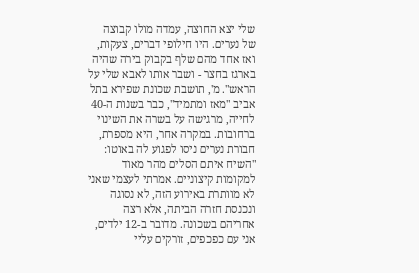שלי יצא החוצה, עמדה מולו קבוצה של נערים. היו חילופי דברים, צעקות, ואז אחד מהם שלף בקבוק בירה שהיה בארגז בחצר - ושבר אותו לאבא שלי על הראש". מ', תושבת שכונת שפירא בתל אביב "מאז ומתמיד", כבר בשנות ה-40 לחייה, מרגישה על בשרה את השינוי ברחובות. במקרה אחר, היא מספרת, חבורת נערים ניסו לפגוע לה באוטו: "השיח איתם הסלים מהר מאוד למקומות קיצוניים. אמרתי לעצמי שאני לא מוותרת באירוע הזה, לא נסוגה ונכנסת חזרה הביתה, אלא רצה אחריהם בשכונה. מדובר ב-12 ילדים, אני עם כפכפים, זורקים עליי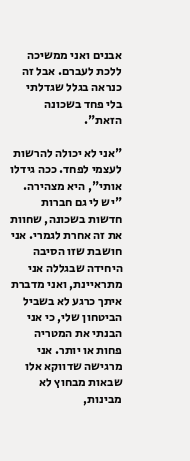אבנים ואני ממשיכה ללכת לעברם. אבל זה כנראה בגלל שגדלתי בלי פחד בשכונה הזאת".

"אני לא יכולה להרשות לעצמי לפחד. ככה גידלו אותי", היא מצהירה. "יש לי גם חברות חדשות בשכונה, שחוות את זה אחרת לגמרי. אני חושבת שזו הסיבה היחידה שבגללה אני מתראיינת, ואני מדברת איתך כרגע לא בשביל הביטחון שלי, כי אני הבנתי את המטריה פחות או יותר. אני מרגישה שדווקא אלו שבאות מבחוץ לא מבינות,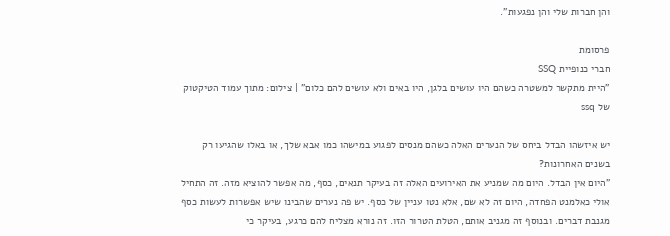והן חברות שלי והן נפגעות".

פרסומת
חברי כנופיית SSQ
"היית מתקשר למשטרה כשהם היו עושים בלגן, היו באים ולא עושים להם כלום" | צילום: מתוך עמוד הטיקטוק של ssq

יש איזשהו הבדל ביחס של הנערים האלה כשהם מנסים לפגוע במישהו כמו אבא שלך, או באלו שהגיעו רק בשנים האחרונות?
"היום אין הבדל. היום מה שמניע את האירועים האלה זה בעיקר תנאים, כסף, מה אפשר להוציא מזה. זה התחיל אולי כאלמנט הפחדה, היום זה לא שם, אלא נטו עניין של כסף. יש פה נערים שהבינו שיש אפשרות לעשות כסף מגנבת דברים. ובנוסף זה מגניב אותם, הטלת הטרור הזו. זה נורא מצליח להם כרגע, בעיקר כי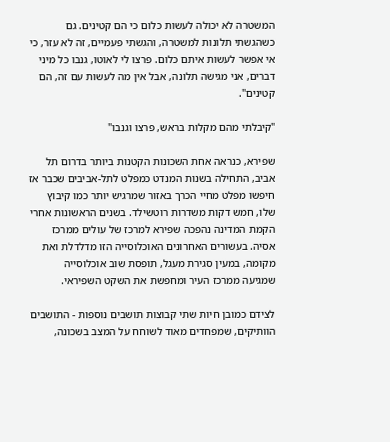המשטרה לא יכולה לעשות כלום כי הם קטינים. גם כשהגשתי תלונות למשטרה, והגשתי פעמיים, זה לא עזר, כי אי אפשר לעשות איתם כלום. פרצו לי לאוטו, גנבו כל מיני דברים, אני מגישה תלונה, אבל אין מה לעשות עם זה, הם קטינים".

"קיבלתי מהם מקלות בראש, פרצו וגנבו"

שפירא, כנראה אחת השכונות הקטנות ביותר בדרום תל אביב, התחילה בשנות המנדט כמפלט לתל-אביבים שכבר אז חיפשו מפלט מחיי הכרך באזור שמרגיש יותר כמו קיבוץ שלו, חמש דקות משדרות רוטשילד. בשנים הראשונות אחרי הקמת המדינה נהפכה שפירא למרכז של עולים ממרכז אסיה. בעשורים האחרונים האוכלוסייה הזו מדלדלת ואת מקומה, במעין סגירת מעגל, תופסת שוב אוכלוסייה שמגיעה ממרכז העיר ומחפשת את השקט השפיראי.

לצידם כמובן חיות שתי קבוצות תושבים נוספות - התושבים הוותיקים, שמפחדים מאוד לשוחח על המצב בשכונה,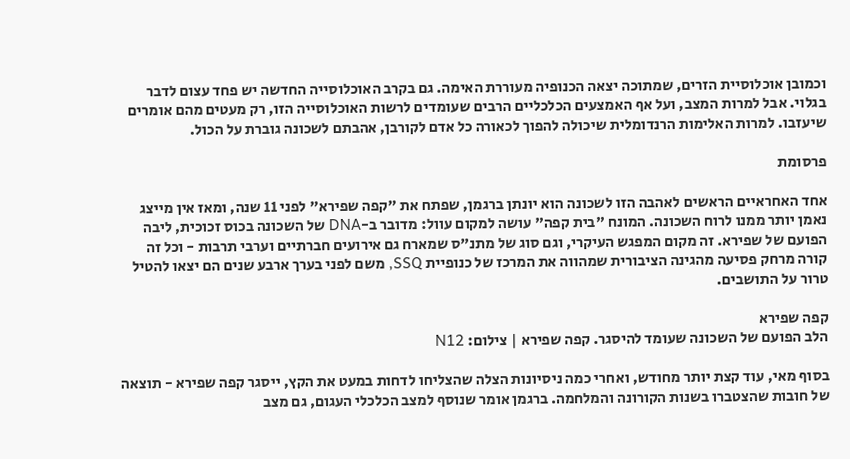וכמובן אוכלוסיית הזרים, שמתוכה יצאה הכנופיה מעוררת האימה. גם בקרב האוכלוסייה החדשה יש פחד עצום לדבר בגלוי. אבל למרות המצב, ועל אף האמצעים הכלכליים הרבים שעומדים לרשות האוכלוסייה הזו, רק מעטים מהם אומרים שיעזבו. למרות האלימות הרנדומלית שיכולה להפוך לכאורה כל אדם לקורבן, אהבתם לשכונה גוברת על הכול.

פרסומת

אחד האחראיים הראשים לאהבה הזו לשכונה הוא יונתן ברגמן, שפתח את "קפה שפירא" לפני 11 שנה, ומאז אין מייצג נאמן יותר ממנו לרוח השכונה. המונח "בית קפה" עושה למקום עוול: מדובר ב-DNA של השכונה בכוס זכוכית, ליבה הפועם של שפירא. זה מקום המפגש העיקרי, וגם סוג של מתנ"ס שמארח גם אירועים חברתיים וערבי תרבות - וכל זה קורה מרחק פסיעה מהגינה הציבורית שמהווה את המרכז של כנופיית SSQ, משם לפני בערך ארבע שנים הם יצאו להטיל טרור על התושבים.

קפה שפירא
הלב הפועם של השכונה שעומד להיסגר. קפה שפירא | צילום: N12

בסוף מאי, עוד קצת יותר מחודש, ואחרי כמה ניסיונות הצלה שהצליחו לדחות במעט את הקץ, ייסגר קפה שפירא - תוצאה של חובות שהצטברו בשנות הקורונה והמלחמה. ברגמן אומר שנוסף למצב הכלכלי העגום, גם מצב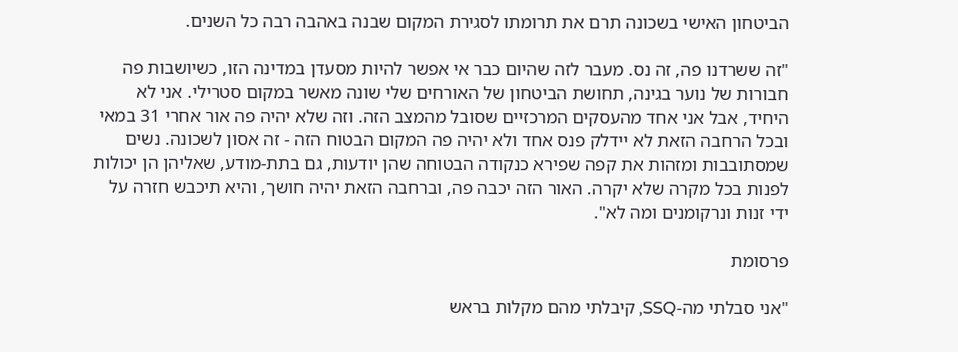הביטחון האישי בשכונה תרם את תרומתו לסגירת המקום שבנה באהבה רבה כל השנים.

"זה ששרדנו פה, זה נס. מעבר לזה שהיום כבר אי אפשר להיות מסעדן במדינה הזו, כשיושבות פה חבורות של נוער בגינה, תחושת הביטחון של האורחים שלי שונה מאשר במקום סטרילי. אני לא היחיד, אבל אני אחד מהעסקים המרכזיים שסובל מהמצב הזה. וזה שלא יהיה פה אור אחרי 31 במאי ובכל הרחבה הזאת לא יידלק פנס אחד ולא יהיה פה המקום הבטוח הזה - זה אסון לשכונה. נשים שמסתובבות ומזהות את קפה שפירא כנקודה הבטוחה שהן יודעות, גם בתת-מודע, שאליהן הן יכולות לפנות בכל מקרה שלא יקרה. האור הזה יכבה פה, וברחבה הזאת יהיה חושך, והיא תיכבש חזרה על ידי זנות ונרקומנים ומה לא".

פרסומת

"אני סבלתי מה-SSQ, קיבלתי מהם מקלות בראש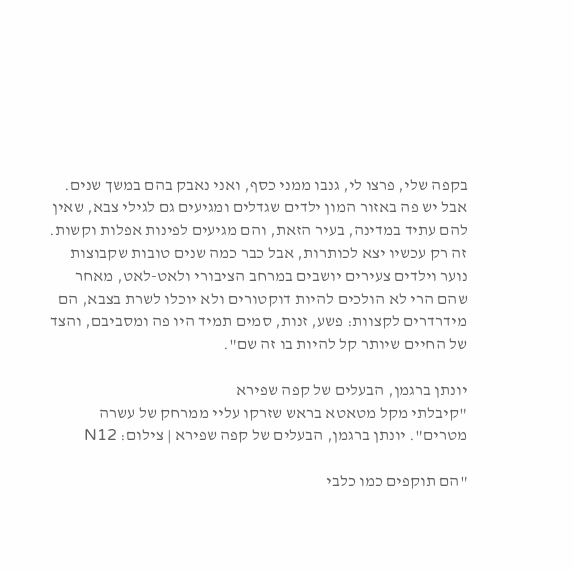בקפה שלי, פרצו לי, גנבו ממני כסף, ואני נאבק בהם במשך שנים. אבל יש פה באזור המון ילדים שגדלים ומגיעים גם לגילי צבא, שאין להם עתיד במדינה, בעיר הזאת, והם מגיעים לפינות אפלות וקשות. זה רק עכשיו יצא לכותרות, אבל כבר כמה שנים טובות שקבוצות נוער וילדים צעירים יושבים במרחב הציבורי ולאט-לאט, מאחר שהם הרי לא הולכים להיות דוקטורים ולא יוכלו לשרת בצבא, הם מידרדרים לקצוות: פשע, זנות, סמים תמיד היו פה ומסביבם, והצד של החיים שיותר קל להיות בו זה שם".

יונתן ברגמן, הבעלים של קפה שפירא
"קיבלתי מקל מטאטא בראש שזרקו עליי ממרחק של עשרה מטרים". יונתן ברגמן, הבעלים של קפה שפירא | צילום: N12

"הם תוקפים כמו כלבי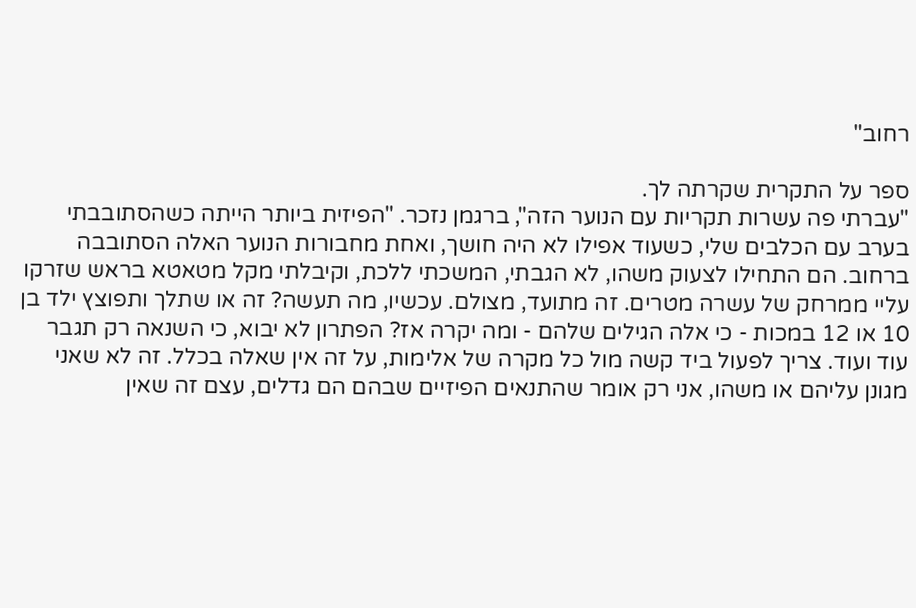רחוב"

ספר על התקרית שקרתה לך.
"עברתי פה עשרות תקריות עם הנוער הזה", ברגמן נזכר. "הפיזית ביותר הייתה כשהסתובבתי בערב עם הכלבים שלי, כשעוד אפילו לא היה חושך, ואחת מחבורות הנוער האלה הסתובבה ברחוב. הם התחילו לצעוק משהו, לא הגבתי, המשכתי ללכת, וקיבלתי מקל מטאטא בראש שזרקו עליי ממרחק של עשרה מטרים. זה מתועד, מצולם. עכשיו, מה תעשה? זה או שתלך ותפוצץ ילד בן 10 או 12 במכות - כי אלה הגילים שלהם - ומה יקרה אז? הפתרון לא יבוא, כי השנאה רק תגבר עוד ועוד. צריך לפעול ביד קשה מול כל מקרה של אלימות, על זה אין שאלה בכלל. זה לא שאני מגונן עליהם או משהו, אני רק אומר שהתנאים הפיזיים שבהם הם גדלים, עצם זה שאין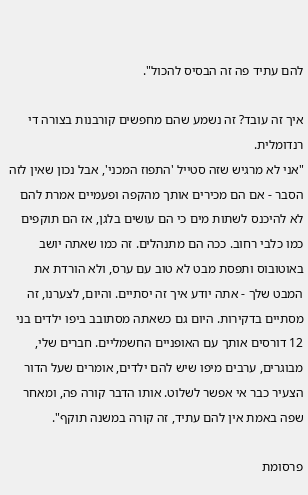להם עתיד פה זה הבסיס להכול".

איך זה עובד? זה נשמע שהם מחפשים קורבנות בצורה די רנדומלית.
"אני לא מרגיש שזה סטייל 'התפוז המכני', אבל נכון שאין לזה הסבר - אם הם מכירים אותך מהקפה ופעמיים אמרת להם לא להיכנס לשתות מים כי הם עושים בלגן, אז הם תוקפים כמו כלבי רחוב. ככה הם מתנהלים. זה כמו שאתה יושב באוטובוס ותפסת מבט לא טוב עם ערס, ולא הורדת את המבט שלך - אתה יודע איך זה יסתיים. והיום, לצערנו, זה מסתיים בדקירות. היום גם כשאתה מסתובב ביפו ילדים בני 12 דורסים אותך עם האופניים החשמליים. חברים שלי, מבוגרים, ערבים מיפו שיש להם ילדים, אומרים שעל הדור הצעיר כבר אי אפשר לשלוט. אותו הדבר קורה פה, ומאחר שפה באמת אין להם עתיד, זה קורה במשנה תוקף".

פרסומת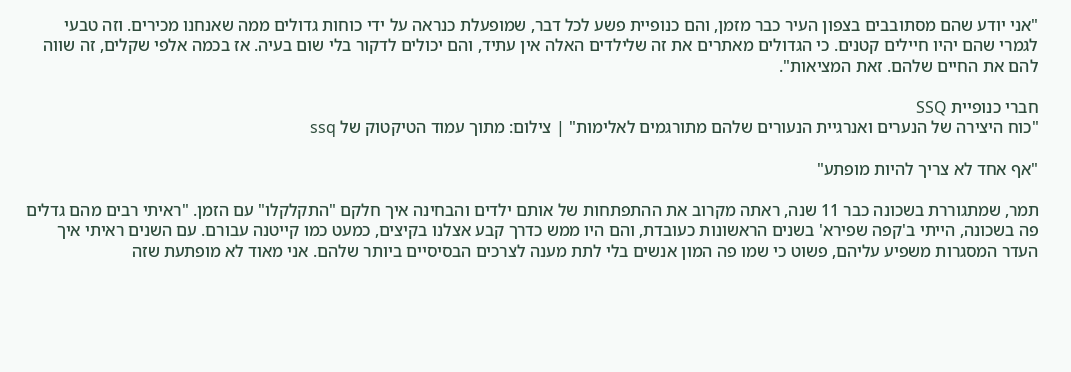"אני יודע שהם מסתובבים בצפון העיר כבר מזמן, והם כנופיית פשע לכל דבר, שמופעלת כנראה על ידי כוחות גדולים ממה שאנחנו מכירים. וזה טבעי לגמרי שהם יהיו חיילים קטנים. כי הגדולים מאתרים את זה שלילדים האלה אין עתיד, והם יכולים לדקור בלי שום בעיה. אז בכמה אלפי שקלים, זה שווה להם את החיים שלהם. זאת המציאות".

חברי כנופיית SSQ
"כוח היצירה של הנערים ואנרגיית הנעורים שלהם מתורגמים לאלימות" | צילום: מתוך עמוד הטיקטוק של ssq

"אף אחד לא צריך להיות מופתע"

תמר, שמתגוררת בשכונה כבר 11 שנה, ראתה מקרוב את ההתפתחות של אותם ילדים והבחינה איך חלקם "התקלקלו" עם הזמן. "ראיתי רבים מהם גדלים פה בשכונה, הייתי ב'קפה שפירא' בשנים הראשונות כעובדת, והם היו ממש כדרך קבע אצלנו בקיצים, כמעט כמו קייטנה עבורם. עם השנים ראיתי איך העדר המסגרות משפיע עליהם, פשוט כי שמו פה המון אנשים בלי לתת מענה לצרכים הבסיסיים ביותר שלהם. אני מאוד לא מופתעת שזה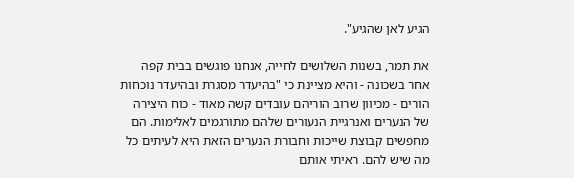הגיע לאן שהגיע".

את תמר, בשנות השלושים לחייה, אנחנו פוגשים בבית קפה אחר בשכונה - והיא מציינת כי "בהיעדר מסגרת ובהיעדר נוכחות הורים - מכיוון שרוב הוריהם עובדים קשה מאוד - כוח היצירה של הנערים ואנרגיית הנעורים שלהם מתורגמים לאלימות. הם מחפשים קבוצת שייכות וחבורת הנערים הזאת היא לעיתים כל מה שיש להם. ראיתי אותם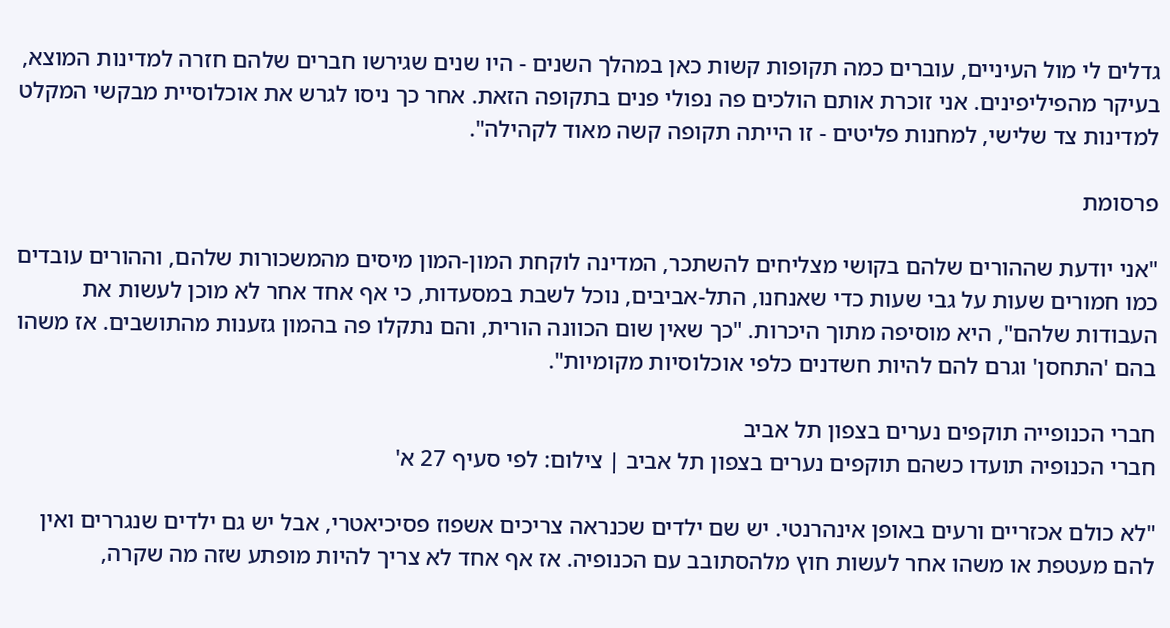גדלים לי מול העיניים, עוברים כמה תקופות קשות כאן במהלך השנים - היו שנים שגירשו חברים שלהם חזרה למדינות המוצא, בעיקר מהפיליפינים. אני זוכרת אותם הולכים פה נפולי פנים בתקופה הזאת. אחר כך ניסו לגרש את אוכלוסיית מבקשי המקלט למדינות צד שלישי, למחנות פליטים - זו הייתה תקופה קשה מאוד לקהילה".

פרסומת

"אני יודעת שההורים שלהם בקושי מצליחים להשתכר, המדינה לוקחת המון-המון מיסים מהמשכורות שלהם, וההורים עובדים כמו חמורים שעות על גבי שעות כדי שאנחנו, התל-אביבים, נוכל לשבת במסעדות, כי אף אחד אחר לא מוכן לעשות את העבודות שלהם", היא מוסיפה מתוך היכרות. "כך שאין שום הכוונה הורית, והם נתקלו פה בהמון גזענות מהתושבים. אז משהו בהם 'התחסן' וגרם להם להיות חשדנים כלפי אוכלוסיות מקומיות".

חברי הכנופייה תוקפים נערים בצפון תל אביב
חברי הכנופיה תועדו כשהם תוקפים נערים בצפון תל אביב | צילום: לפי סעיף 27 א'

"לא כולם אכזריים ורעים באופן אינהרנטי. יש שם ילדים שכנראה צריכים אשפוז פסיכיאטרי, אבל יש גם ילדים שנגררים ואין להם מעטפת או משהו אחר לעשות חוץ מלהסתובב עם הכנופיה. אז אף אחד לא צריך להיות מופתע שזה מה שקרה,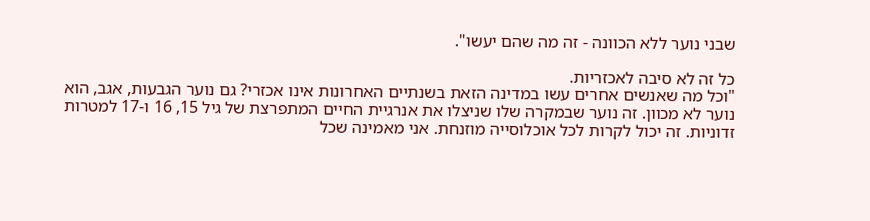שבני נוער ללא הכוונה - זה מה שהם יעשו".

כל זה לא סיבה לאכזריות.
"וכל מה שאנשים אחרים עשו במדינה הזאת בשנתיים האחרונות אינו אכזרי? גם נוער הגבעות, אגב, הוא נוער לא מכוון. זה נוער שבמקרה שלו שניצלו את אנרגיית החיים המתפרצת של גיל 15, 16 ו-17 למטרות זדוניות. זה יכול לקרות לכל אוכלוסייה מוזנחת. אני מאמינה שכל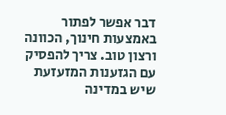דבר אפשר לפתור באמצעות חינוך, הכוונה ורצון טוב. צריך להפסיק עם הגזענות המזעזעת שיש במדינה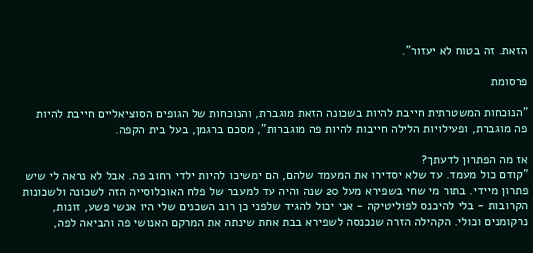הזאת. זה בטוח לא יעזור".

פרסומת

"הנוכחות המשטרתית חייבת להיות בשכונה הזאת מוגברת, והנוכחות של הגופים הסוציאליים חייבת להיות פה מוגברת, ופעילויות הלילה חייבות להיות פה מוגברות", מסכם ברגמן, בעל בית הקפה.

אז מה הפתרון לדעתך?
"קודם כול מעמד. עד שלא יסדירו את המעמד שלהם, הם ימשיכו להיות ילדי רחוב פה. אבל לא נראה לי שיש פתרון מיידי. בתור מי שחי בשפירא מעל 20 שנה והיה עד למעבר של פלח האוכלוסייה הזה לשכונה ולשכונות הקרובות - בלי להיכנס לפוליטיקה - אני יכול להגיד שלפני כן רוב השכנים שלי היו אנשי פשע, זונות, נרקומנים וכולי. הקהילה הזרה שנכנסה לשפירא בבת אחת שינתה את המרקם האנושי פה והביאה לפה,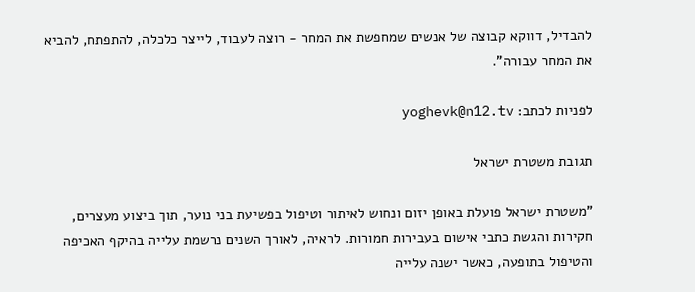להבדיל, דווקא קבוצה של אנשים שמחפשת את המחר - רוצה לעבוד, לייצר כלכלה, להתפתח, להביא את המחר עבורה".

לפניות לכתב: yoghevk@n12.tv

תגובת משטרת ישראל

"משטרת ישראל פועלת באופן יזום ונחוש לאיתור וטיפול בפשיעת בני נוער, תוך ביצוע מעצרים, חקירות והגשת כתבי אישום בעבירות חמורות. לראיה, לאורך השנים נרשמת עלייה בהיקף האכיפה והטיפול בתופעה, כאשר ישנה עלייה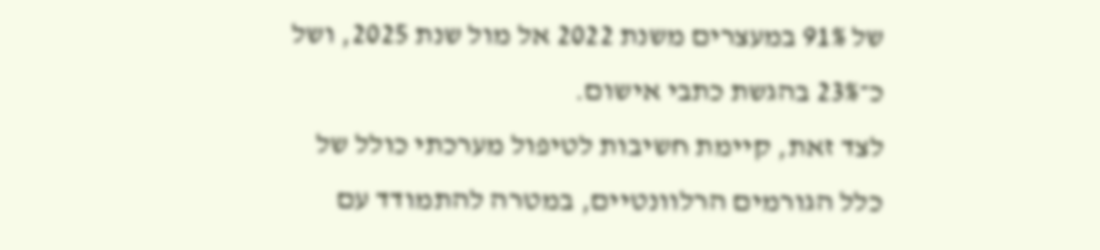של 91% במעצרים משנת 2022 אל מול שנת 2025, ושל כ־23% בהגשת כתבי אישום.
לצד זאת, קיימת חשיבות לטיפול מערכתי כולל של כלל הגורמים הרלוונטיים, במטרה להתמודד עם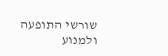שורשי התופעה ולמנוע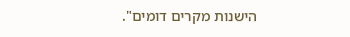הישנות מקרים דומים".